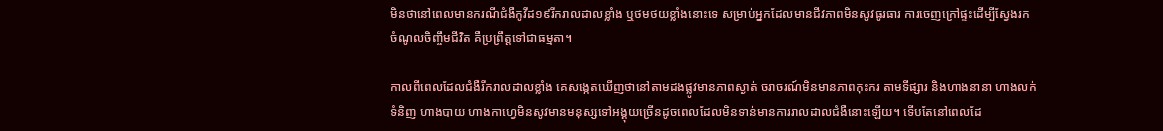មិនថានៅពេលមានករណីជំងឺកូវីដ១៩រីករាលដាលខ្លាំង ឬថមថយខ្លាំងនោះទេ សម្រាប់អ្នកដែលមានជីវភាពមិនសូវធូរធារ ការចេញក្រៅផ្ទះដើម្បីស្វែងរកចំណូលចិញ្ចឹមជីវិត គឺប្រព្រឹត្តទៅជាធម្មតា។

កាលពីពេលដែលជំងឺរីករាលដាលខ្លាំង គេសង្កេតឃើញថានៅតាមដងផ្លូវមានភាពស្ងាត់ ចរាចរណ៍មិនមានភាពកុះករ តាមទីផ្សារ និងហាងនានា ហាងលក់ទំនិញ ហាងបាយ ហាងកាហ្វេមិនសូវមានមនុស្សទៅអង្គុយច្រើនដូចពេលដែលមិនទាន់មានការរាលដាលជំងឺនោះឡើយ។ ទើបតែនៅពេលដែ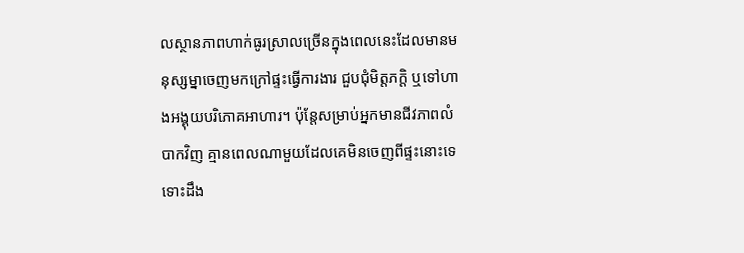លស្ថានភាពហាក់ធូរស្រាលច្រើនក្នុងពេលនេះដែលមានមនុស្សម្នាចេញមកក្រៅផ្ទះធ្វើការងារ ជួបជុំមិត្តភក្ដិ ឬទៅហាងអង្គុយបរិភោគអាហារ។ ប៉ុន្តែសម្រាប់អ្នកមានជីវភាពលំបាកវិញ គ្មានពេលណាមួយដែលគេមិនចេញពីផ្ទះនោះទេ ទោះដឹង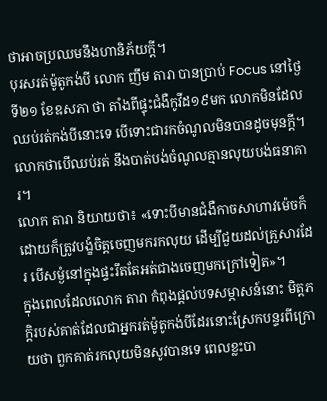ថាអាចប្រឈមនឹងហានិភ័យក្តី។
បុរសរត់ម៉ូតូកង់បី លោក ញឹម តារា បានប្រាប់ Focus នៅថ្ងៃទី២១ ខែឧសភា ថា តាំងពីផ្ទុះជំងឺកូវីដ១៩មក លោកមិនដែលឈប់រត់កង់បីនោះទេ បើទោះជារកចំណូលមិនបានដូចមុនក្តី។ លោកថាបើឈប់រត់ នឹងបាត់បង់ចំណូលគ្មានលុយបង់ធនាគារ។
លោក តារា និយាយថា៖ «ទោះបីមានជំងឺកាចសាហាវម៉េចក៏ដោយក៏ត្រូវបង្ខំចិត្តចេញមករកលុយ ដើម្បីជួយដល់គ្រួសារដែរ បើសម្ងំនៅក្នុងផ្ទះរឹតតែអត់ជាងចេញមកក្រៅទៀត»។
ក្នុងពេលដែលលោក តារា កំពុងផ្តល់បទសម្ភាសន៍នោះ មិត្តភក្ដិរបស់គាត់ដែលជាអ្នករត់ម៉ូតូកង់បីដែរនោះស្រែកបន្ទរពីក្រោយថា ពួកគាត់រកលុយមិនសូវបានទេ ពេលខ្លះបា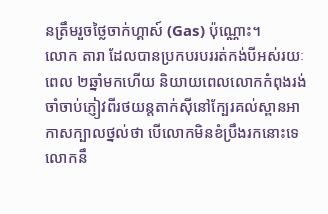នត្រឹមរួចថ្លៃចាក់ហ្គាស៍ (Gas) ប៉ុណ្ណោះ។
លោក តារា ដែលបានប្រកបរបររត់កង់បីអស់រយៈពេល ២ឆ្នាំមកហើយ និយាយពេលលោកកំពុងរង់ចាំចាប់ភ្ញៀវពីរថយន្តតាក់ស៊ីនៅក្បែរគល់ស្ពានអាកាសក្បាលថ្នល់ថា បើលោកមិនខំប្រឹងរកនោះទេ លោកនឹ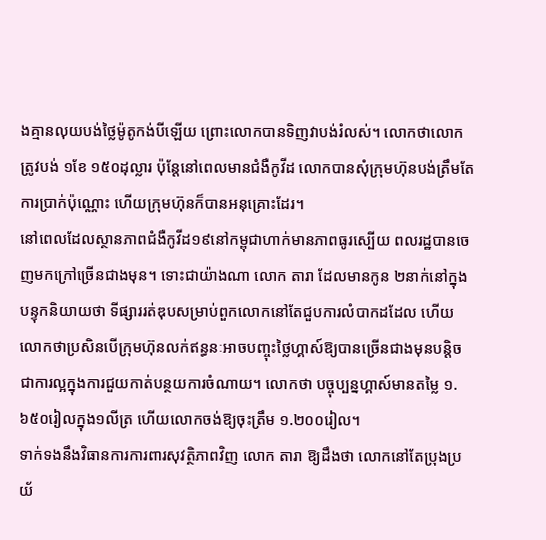ងគ្មានលុយបង់ថ្លៃម៉ូតូកង់បីឡើយ ព្រោះលោកបានទិញវាបង់រំលស់។ លោកថាលោកត្រូវបង់ ១ខែ ១៥០ដុល្លារ ប៉ុន្តែនៅពេលមានជំងឺកូវីដ លោកបានសុំក្រុមហ៊ុនបង់ត្រឹមតែការប្រាក់ប៉ុណ្ណោះ ហើយក្រុមហ៊ុនក៏បានអនុគ្រោះដែរ។
នៅពេលដែលស្ថានភាពជំងឺកូវីដ១៩នៅកម្ពុជាហាក់មានភាពធូរស្បើយ ពលរដ្ឋបានចេញមកក្រៅច្រើនជាងមុន។ ទោះជាយ៉ាងណា លោក តារា ដែលមានកូន ២នាក់នៅក្នុងបន្ទុកនិយាយថា ទីផ្សាររត់ឌុបសម្រាប់ពួកលោកនៅតែជួបការលំបាកដដែល ហើយលោកថាប្រសិនបើក្រុមហ៊ុនលក់ឥន្ធនៈអាចបញ្ចុះថ្លៃហ្គាស៍ឱ្យបានច្រើនជាងមុនបន្តិចជាការល្អក្នុងការជួយកាត់បន្ថយការចំណាយ។ លោកថា បច្ចុប្បន្នហ្គាស៍មានតម្លៃ ១.៦៥០រៀលក្នុង១លីត្រ ហើយលោកចង់ឱ្យចុះត្រឹម ១.២០០រៀល។
ទាក់ទងនឹងវិធានការការពារសុវត្ថិភាពវិញ លោក តារា ឱ្យដឹងថា លោកនៅតែប្រុងប្រយ័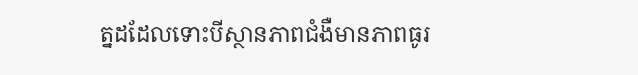ត្នដដែលទោះបីស្ថានភាពជំងឺមានភាពធូរ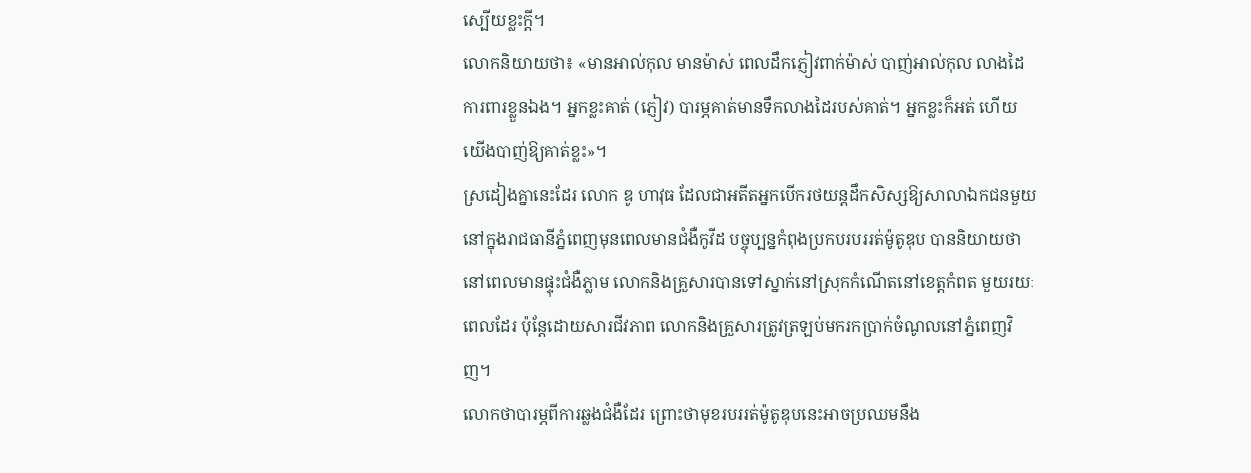ស្បើយខ្លះក្តី។
លោកនិយាយថា៖ «មានអាល់កុល មានម៉ាស់ ពេលដឹកភ្ញៀវពាក់ម៉ាស់ បាញ់អាល់កុល លាងដៃការពារខ្លួនឯង។ អ្នកខ្លះគាត់ (ភ្ញៀវ) បារម្ភគាត់មានទឹកលាងដៃរបស់គាត់។ អ្នកខ្លះក៏អត់ ហើយយើងបាញ់ឱ្យគាត់ខ្លះ»។
ស្រដៀងគ្នានេះដែរ លោក ឌូ ហាវុធ ដែលជាអតីតអ្នកបើករថយន្តដឹកសិស្សឱ្យសាលាឯកជនមួយនៅក្នុងរាជធានីភ្នំពេញមុនពេលមានជំងឺកូវីដ បច្ចុប្បន្នកំពុងប្រកបរបររត់ម៉ូតូឌុប បាននិយាយថា នៅពេលមានផ្ទុះជំងឺភ្លាម លោកនិងគ្រួសារបានទៅស្នាក់នៅស្រុកកំណើតនៅខេត្តកំពត មួយរយៈពេលដែរ ប៉ុន្តែដោយសារជីវភាព លោកនិងគ្រួសារត្រូវត្រឡប់មករកប្រាក់ចំណូលនៅភ្នំពេញវិញ។
លោកថាបារម្ភពីការឆ្លងជំងឺដែរ ព្រោះថាមុខរបររត់ម៉ូតូឌុបនេះអាចប្រឈមនឹង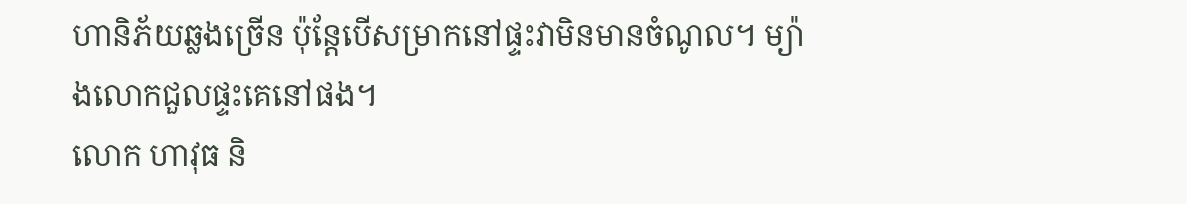ហានិភ័យឆ្លងច្រើន ប៉ុន្តែបើសម្រាកនៅផ្ទះវាមិនមានចំណូល។ ម្យ៉ាងលោកជួលផ្ទះគេនៅផង។
លោក ហាវុធ និ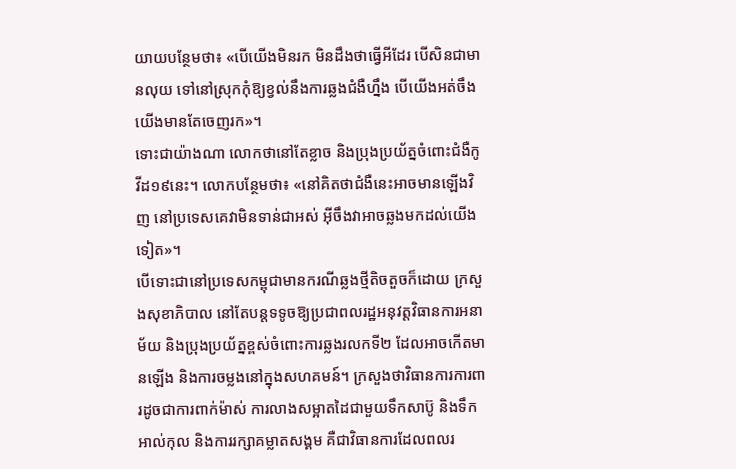យាយបន្ថែមថា៖ «បើយើងមិនរក មិនដឹងថាធ្វើអីដែរ បើសិនជាមានលុយ ទៅនៅស្រុកកុំឱ្យខ្វល់នឹងការឆ្លងជំងឺហ្នឹង បើយើងអត់ចឹងយើងមានតែចេញរក»។
ទោះជាយ៉ាងណា លោកថានៅតែខ្លាច និងប្រុងប្រយ័ត្នចំពោះជំងឺកូវីដ១៩នេះ។ លោកបន្ថែមថា៖ «នៅគិតថាជំងឺនេះអាចមានឡើងវិញ នៅប្រទេសគេវាមិនទាន់ជាអស់ អ៊ីចឹងវាអាចឆ្លងមកដល់យើងទៀត»។
បើទោះជានៅប្រទេសកម្ពុជាមានករណីឆ្លងថ្មីតិចតួចក៏ដោយ ក្រសួងសុខាភិបាល នៅតែបន្តទទូចឱ្យប្រជាពលរដ្ឋអនុវត្តវិធានការអនាម័យ និងប្រុងប្រយ័ត្នខ្ពស់ចំពោះការឆ្លងរលកទី២ ដែលអាចកើតមានឡើង និងការចម្លងនៅក្នុងសហគមន៍។ ក្រសួងថាវិធានការការពារដូចជាការពាក់ម៉ាស់ ការលាងសម្អាតដៃជាមួយទឹកសាប៊ូ និងទឹកអាល់កុល និងការរក្សាគម្លាតសង្គម គឺជាវិធានការដែលពលរ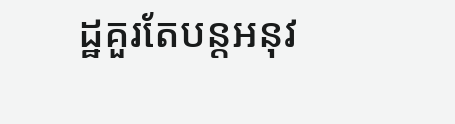ដ្ឋគួរតែបន្តអនុវ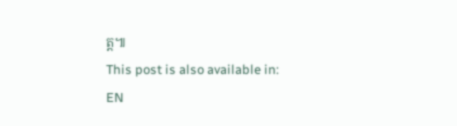ត្ត៕
This post is also available in:
EN